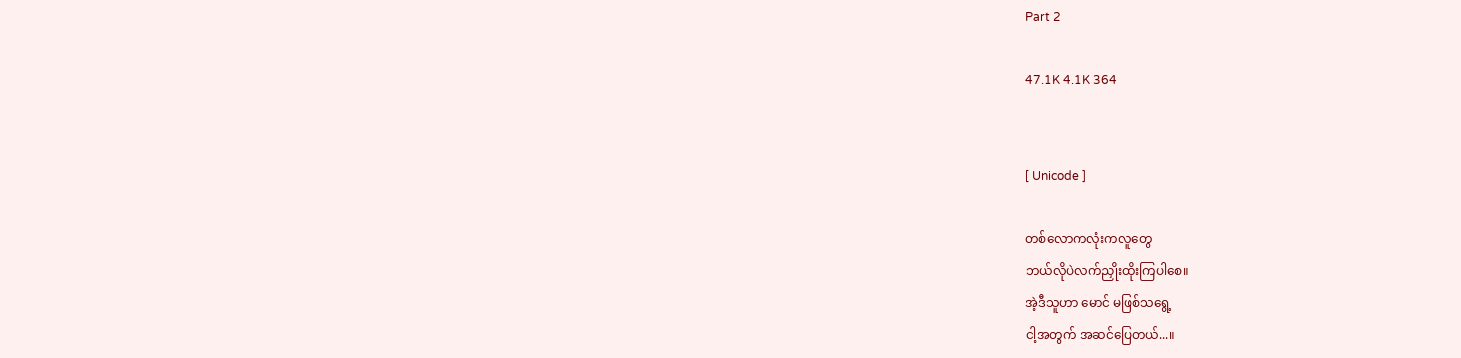Part 2

47.1K 4.1K 364


[ Unicode ]

တစ်လောကလုံးကလူတွေ
ဘယ်လိုပဲလက်ညှိုးထိုးကြပါစေ။
အဲ့ဒီသူဟာ မောင် မဖြစ်သရွေ့
ငါ့အတွက် အဆင်ပြေတယ်...။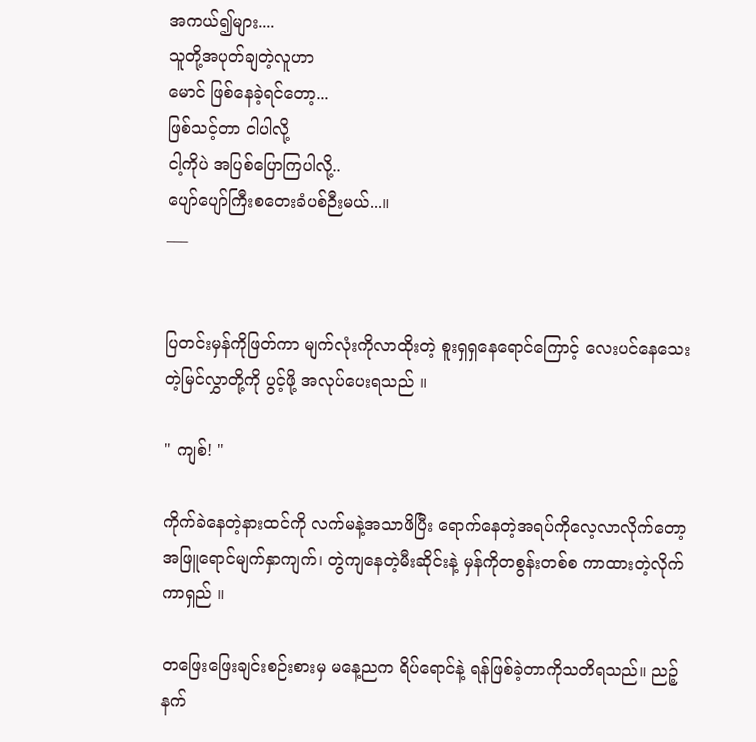အကယ်၍များ....
သူတို့အပုတ်ချတဲ့လူဟာ
မောင် ဖြစ်နေခဲ့ရင်တော့...
ဖြစ်သင့်တာ ငါပါလို့
ငါ့ကိုပဲ အပြစ်ပြောကြပါလို့..
ပျော်ပျော်ကြီးစတေးခံပစ်ဉီးမယ်...။
___


ပြတင်းမှန်ကိုဖြတ်ကာ မျက်လုံးကိုလာထိုးတဲ့ စူးရှရှနေရောင်ကြောင့် လေးပင်နေသေးတဲ့မြင်လွှာတို့ကို ပွင့်ဖို့ အလုပ်ပေးရသည် ။

" ကျစ်! "

ကိုက်ခဲနေတဲ့နားထင်ကို လက်မနဲ့အသာဖိပြီး ရောက်နေတဲ့အရပ်ကိုလေ့လာလိုက်တော့ အဖြူရောင်မျက်နှာကျက်၊ တွဲကျနေတဲ့မီးဆိုင်းနဲ့ မှန်ကိုတစွန်းတစ်စ ကာထားတဲ့လိုက်ကာရှည် ။

တဖြေးဖြေးချင်းစဉ်းစားမှ မနေ့ညက ရိပ်ရောင်နဲ့ ရန်ဖြစ်ခဲ့တာကိုသတိရသည်။ ညဉ့်နက်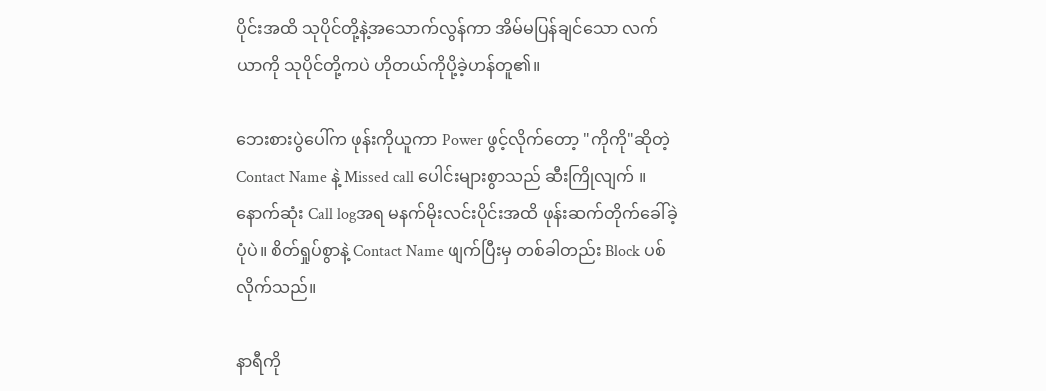ပိုင်းအထိ သုပိုင်တို့နဲ့အသောက်လွန်ကာ အိမ်မပြန်ချင်သော လက်ယာကို သုပိုင်တို့ကပဲ ဟိုတယ်ကိုပို့ခဲ့ဟန်တူ၏။

ဘေးစားပွဲပေါ်က ဖုန်းကိုယူကာ Power ဖွင့်လိုက်တော့ "ကိုကို"ဆိုတဲ့ Contact Name နဲ့ Missed call ပေါင်းများစွာသည် ဆီးကြိုလျက် ။ နောက်ဆုံး Call logအရ မနက်မိုးလင်းပိုင်းအထိ ဖုန်းဆက်တိုက်ခေါ်ခဲ့ပုံပဲ။ စိတ်ရှုပ်စွာနဲ့ Contact Name ဖျက်ပြီးမှ တစ်ခါတည်း Block ပစ်လိုက်သည်။

နာရီကို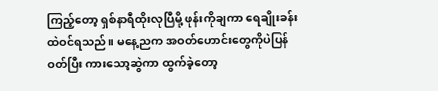ကြည့်တော့ ရှစ်နာရီထိုးလုပြီမို့ ဖုန်းကိုချကာ ရေချိုးခန်းထဲဝင်ရသည်။ မနေ့ညက အဝတ်ဟောင်းတွေကိုပဲပြန်ဝတ်ပြီး ကားသော့ဆွဲကာ ထွက်ခဲ့တော့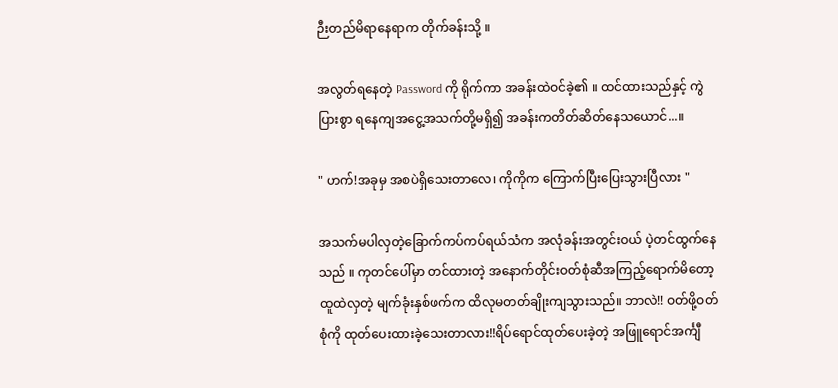ဉီးတည်မိရာနေရာက တိုက်ခန်းသို့ ။

အလွတ်ရနေတဲ့ Password ကို ရိုက်ကာ အခန်းထဲဝင်ခဲ့၏ ။ ထင်ထားသည်နှင့် ကွဲပြားစွာ ရနေကျအငွေ့အသက်တို့မရှိ၍ အခန်းကတိတ်ဆိတ်နေသယောင်...။

" ဟက်!အခုမှ အစပဲရှိသေးတာလေ၊ ကိုကိုက ကြောက်ပြီးပြေးသွားပြီလား "

အသက်မပါလှတဲ့ခြောက်ကပ်ကပ်ရယ်သံက အလုံခန်းအတွင်းဝယ် ပဲ့တင်ထွက်နေသည် ။ ကုတင်ပေါ်မှာ တင်ထားတဲ့ အနောက်တိုင်းဝတ်စုံဆီအကြည့်ရောက်မိတော့ ထူထဲလှတဲ့ မျက်ခုံးနှစ်ဖက်က ထိလုမတတ်ချိုးကျသွားသည်။ ဘာလဲ!! ဝတ်ဖို့ဝတ်စုံကို ထုတ်ပေးထားခဲ့သေးတာလား!!ရိပ်ရောင်ထုတ်ပေးခဲ့တဲ့ အဖြူရောင်အင်္ကျီ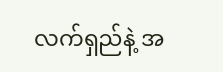လက်ရှည်နဲ့ အ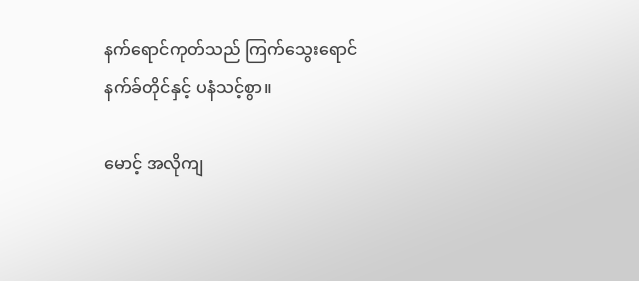နက်ရောင်ကုတ်သည် ကြက်သွေးရောင်နက်ခ်တိုင်နှင့် ပနံသင့်စွာ။

မောင့် အလိုကျ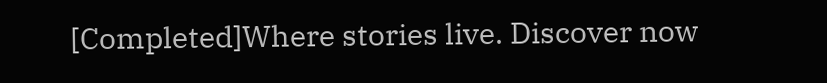[Completed]Where stories live. Discover now